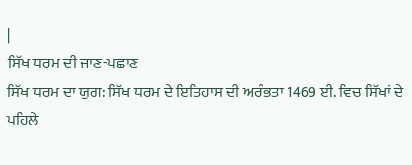|
ਸਿੱਖ ਧਰਮ ਦੀ ਜਾਣ-ਪਛਾਣ
ਸਿੱਖ ਧਰਮ ਦਾ ਯੁਗ: ਸਿੱਖ ਧਰਮ ਦੇ ਇਤਿਹਾਸ ਦੀ ਅਰੰਭਤਾ 1469 ਈ. ਵਿਚ ਸਿੱਖਾਂ ਦੇ ਪਹਿਲੇ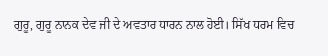ਗੁਰੂ, ਗੁਰੂ ਨਾਨਕ ਦੇਵ ਜੀ ਦੇ ਅਵਤਾਰ ਧਾਰਨ ਨਾਲ ਹੋਈ। ਸਿੱਖ ਧਰਮ ਵਿਚ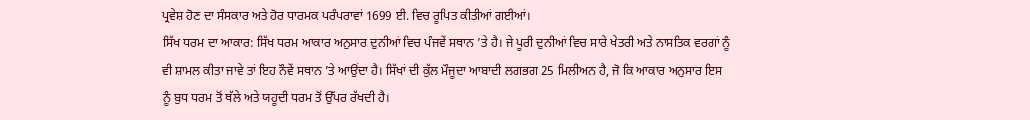ਪ੍ਰਵੇਸ਼ ਹੋਣ ਦਾ ਸੰਸਕਾਰ ਅਤੇ ਹੋਰ ਧਾਰਮਕ ਪਰੰਪਰਾਵਾਂ 1699 ਈ. ਵਿਚ ਰੂਪਿਤ ਕੀਤੀਆਂ ਗਈਆਂ।
ਸਿੱਖ ਧਰਮ ਦਾ ਆਕਾਰ: ਸਿੱਖ ਧਰਮ ਆਕਾਰ ਅਨੁਸਾਰ ਦੁਨੀਆਂ ਵਿਚ ਪੰਜਵੇਂ ਸਥਾਨ ’ਤੇ ਹੈ। ਜੇ ਪੂਰੀ ਦੁਨੀਆਂ ਵਿਚ ਸਾਰੇ ਖੇਤਰੀ ਅਤੇ ਨਾਸਤਿਕ ਵਰਗਾਂ ਨੂੰ ਵੀ ਸ਼ਾਮਲ ਕੀਤਾ ਜਾਵੇ ਤਾਂ ਇਹ ਨੌਵੇਂ ਸਥਾਨ ’ਤੇ ਆਉਂਦਾ ਹੈ। ਸਿੱਖਾਂ ਦੀ ਕੁੱਲ ਮੌਜੂਦਾ ਆਬਾਦੀ ਲਗਭਗ 25 ਮਿਲੀਅਨ ਹੈ, ਜੋ ਕਿ ਆਕਾਰ ਅਨੁਸਾਰ ਇਸ ਨੂੰ ਬੁਧ ਧਰਮ ਤੋਂ ਥੱਲੇ ਅਤੇ ਯਹੂਦੀ ਧਰਮ ਤੋਂ ਉੱਪਰ ਰੱਖਦੀ ਹੈ।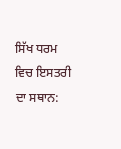ਸਿੱਖ ਧਰਮ ਵਿਚ ਇਸਤਰੀ ਦਾ ਸਥਾਨ: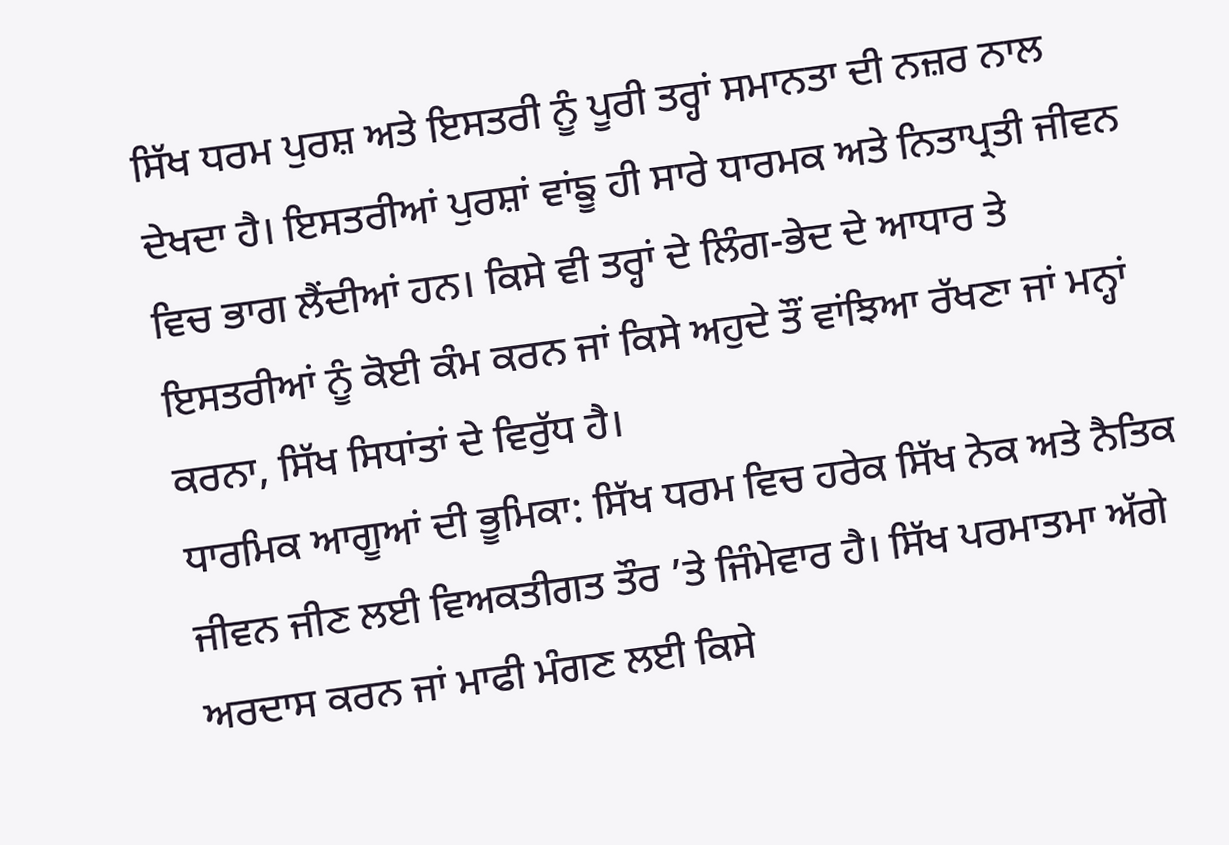ਸਿੱਖ ਧਰਮ ਪੁਰਸ਼ ਅਤੇ ਇਸਤਰੀ ਨੂੰ ਪੂਰੀ ਤਰ੍ਹਾਂ ਸਮਾਨਤਾ ਦੀ ਨਜ਼ਰ ਨਾਲ ਦੇਖਦਾ ਹੈ। ਇਸਤਰੀਆਂ ਪੁਰਸ਼ਾਂ ਵਾਂਙੂ ਹੀ ਸਾਰੇ ਧਾਰਮਕ ਅਤੇ ਨਿਤਾਪ੍ਰਤੀ ਜੀਵਨ ਵਿਚ ਭਾਗ ਲੈਂਦੀਆਂ ਹਨ। ਕਿਸੇ ਵੀ ਤਰ੍ਹਾਂ ਦੇ ਲਿੰਗ-ਭੇਦ ਦੇ ਆਧਾਰ ਤੇ ਇਸਤਰੀਆਂ ਨੂੰ ਕੋਈ ਕੰਮ ਕਰਨ ਜਾਂ ਕਿਸੇ ਅਹੁਦੇ ਤੌਂ ਵਾਂਝਿਆ ਰੱਖਣਾ ਜਾਂ ਮਨ੍ਹਾਂ ਕਰਨਾ, ਸਿੱਖ ਸਿਧਾਂਤਾਂ ਦੇ ਵਿਰੁੱਧ ਹੈ।
ਧਾਰਮਿਕ ਆਗੂਆਂ ਦੀ ਭੂਮਿਕਾ: ਸਿੱਖ ਧਰਮ ਵਿਚ ਹਰੇਕ ਸਿੱਖ ਨੇਕ ਅਤੇ ਨੈਤਿਕ ਜੀਵਨ ਜੀਣ ਲਈ ਵਿਅਕਤੀਗਤ ਤੌਰ ’ਤੇ ਜਿੰਮੇਵਾਰ ਹੈ। ਸਿੱਖ ਪਰਮਾਤਮਾ ਅੱਗੇ ਅਰਦਾਸ ਕਰਨ ਜਾਂ ਮਾਫੀ ਮੰਗਣ ਲਈ ਕਿਸੇ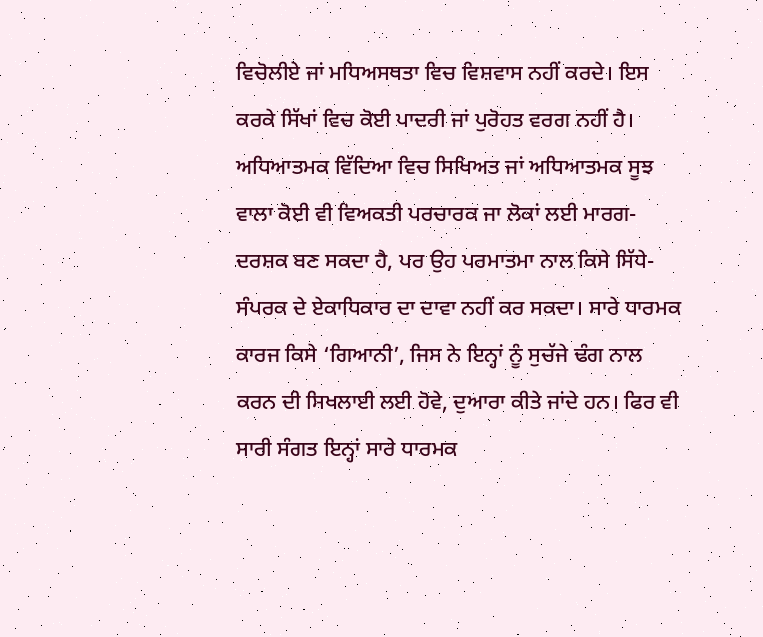ਵਿਚੋਲੀਏ ਜਾਂ ਮਧਿਅਸਥਤਾ ਵਿਚ ਵਿਸ਼ਵਾਸ ਨਹੀਂ ਕਰਦੇ। ਇਸ ਕਰਕੇ ਸਿੱਖਾਂ ਵਿਚ ਕੋਈ ਪਾਦਰੀ ਜਾਂ ਪੁਰੋਹਤ ਵਰਗ ਨਹੀਂ ਹੈ। ਅਧਿਆਤਮਕ ਵਿੱਦਿਆ ਵਿਚ ਸਿਖਿਅਤ ਜਾਂ ਅਧਿਆਤਮਕ ਸੂਝ ਵਾਲਾ ਕੋਈ ਵੀ ਵਿਅਕਤੀ ਪਰਚਾਰਕ ਜਾ ਲੋਕਾਂ ਲਈ ਮਾਰਗ-ਦਰਸ਼ਕ ਬਣ ਸਕਦਾ ਹੈ, ਪਰ ਉਹ ਪਰਮਾਤਮਾ ਨਾਲ ਕਿਸੇ ਸਿੱਧੇ-ਸੰਪਰਕ ਦੇ ਏਕਾਧਿਕਾਰ ਦਾ ਦਾਵਾ ਨਹੀਂ ਕਰ ਸਕਦਾ। ਸਾਰੇ ਧਾਰਮਕ ਕਾਰਜ ਕਿਸੇ ‘ਗਿਆਨੀ’, ਜਿਸ ਨੇ ਇਨ੍ਹਾਂ ਨੂੰ ਸੁਚੱਜੇ ਢੰਗ ਨਾਲ ਕਰਨ ਦੀ ਸਿਖਲਾਈ ਲਈ ਹੋਵੇ, ਦੁਆਰਾ ਕੀਤੇ ਜਾਂਦੇ ਹਨ। ਫਿਰ ਵੀ ਸਾਰੀ ਸੰਗਤ ਇਨ੍ਹਾਂ ਸਾਰੇ ਧਾਰਮਕ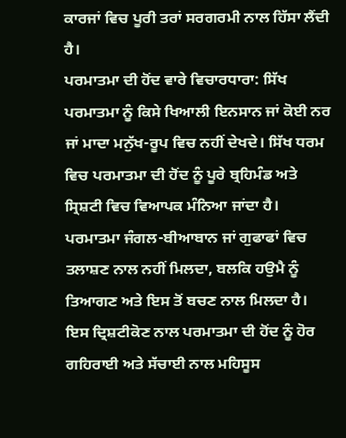ਕਾਰਜਾਂ ਵਿਚ ਪੂਰੀ ਤਰਾਂ ਸਰਗਰਮੀ ਨਾਲ ਹਿੱਸਾ ਲੈਂਦੀ ਹੈ।
ਪਰਮਾਤਮਾ ਦੀ ਹੋਂਦ ਵਾਰੇ ਵਿਚਾਰਧਾਰਾ: ਸਿੱਖ ਪਰਮਾਤਮਾ ਨੂੰ ਕਿਸੇ ਖਿਆਲੀ ਇਨਸਾਨ ਜਾਂ ਕੋਈ ਨਰ ਜਾਂ ਮਾਦਾ ਮਨੁੱਖ-ਰੂਪ ਵਿਚ ਨਹੀਂ ਦੇਖਦੇ। ਸਿੱਖ ਧਰਮ ਵਿਚ ਪਰਮਾਤਮਾ ਦੀ ਹੋਂਦ ਨੂੰ ਪੂਰੇ ਬ੍ਰਹਿਮੰਡ ਅਤੇ ਸ੍ਰਿਸ਼ਟੀ ਵਿਚ ਵਿਆਪਕ ਮੰਨਿਆ ਜਾਂਦਾ ਹੈ। ਪਰਮਾਤਮਾ ਜੰਗਲ-ਬੀਆਬਾਨ ਜਾਂ ਗੁਫਾਫਾਂ ਵਿਚ ਤਲਾਸ਼ਣ ਨਾਲ ਨਹੀਂ ਮਿਲਦਾ, ਬਲਕਿ ਹਉਮੈ ਨੂੰ ਤਿਆਗਣ ਅਤੇ ਇਸ ਤੋਂ ਬਚਣ ਨਾਲ ਮਿਲਦਾ ਹੈ। ਇਸ ਦ੍ਰਿਸ਼ਟੀਕੋਣ ਨਾਲ ਪਰਮਾਤਮਾ ਦੀ ਹੋਂਦ ਨੂੰ ਹੋਰ ਗਹਿਰਾਈ ਅਤੇ ਸੱਚਾਈ ਨਾਲ ਮਹਿਸੂਸ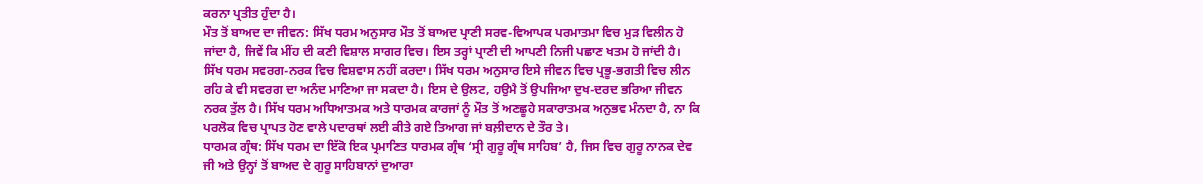ਕਰਨਾ ਪ੍ਰਤੀਤ ਹੁੰਦਾ ਹੈ।
ਮੌਤ ਤੋਂ ਬਾਅਦ ਦਾ ਜੀਵਨ: ਸਿੱਖ ਧਰਮ ਅਨੁਸਾਰ ਮੌਤ ਤੋਂ ਬਾਅਦ ਪ੍ਰਾਣੀ ਸਰਵ-ਵਿਆਪਕ ਪਰਮਾਤਮਾ ਵਿਚ ਮੁੜ ਵਿਲੀਨ ਹੋ ਜਾਂਦਾ ਹੈ, ਜਿਵੇਂ ਕਿ ਮੀਂਹ ਦੀ ਕਣੀ ਵਿਸ਼ਾਲ ਸਾਗਰ ਵਿਚ। ਇਸ ਤਰ੍ਹਾਂ ਪ੍ਰਾਣੀ ਦੀ ਆਪਣੀ ਨਿਜੀ ਪਛਾਣ ਖਤਮ ਹੋ ਜਾਂਦੀ ਹੈ। ਸਿੱਖ ਧਰਮ ਸਵਰਗ-ਨਰਕ ਵਿਚ ਵਿਸ਼ਵਾਸ ਨਹੀਂ ਕਰਦਾ। ਸਿੱਖ ਧਰਮ ਅਨੁਸਾਰ ਇਸੇ ਜੀਵਨ ਵਿਚ ਪ੍ਰਭੂ-ਭਗਤੀ ਵਿਚ ਲੀਨ ਰਹਿ ਕੇ ਵੀ ਸਵਰਗ ਦਾ ਅਨੰਦ ਮਾਣਿਆ ਜਾ ਸਕਦਾ ਹੈ। ਇਸ ਦੇ ਉਲਟ, ਹਉਮੈ ਤੋਂ ਉਪਜਿਆ ਦੁਖ-ਦਰਦ ਭਰਿਆ ਜੀਵਨ ਨਰਕ ਤੁੱਲ ਹੈ। ਸਿੱਖ ਧਰਮ ਅਧਿਆਤਮਕ ਅਤੇ ਧਾਰਮਕ ਕਾਰਜਾਂ ਨੂੰ ਮੌਤ ਤੋਂ ਅਣਛੂਹੇ ਸਕਾਰਾਤਮਕ ਅਨੁਭਵ ਮੰਨਦਾ ਹੈ, ਨਾ ਕਿ ਪਰਲੋਕ ਵਿਚ ਪ੍ਰਾਪਤ ਹੋਣ ਵਾਲੇ ਪਦਾਰਥਾਂ ਲਈ ਕੀਤੇ ਗਏ ਤਿਆਗ ਜਾਂ ਬਲ਼ੀਦਾਨ ਦੇ ਤੌਰ ਤੇ।
ਧਾਰਮਕ ਗ੍ਰੰਥ: ਸਿੱਖ ਧਰਮ ਦਾ ਇੱਕੋ ਇਕ ਪ੍ਰਮਾਣਿਤ ਧਾਰਮਕ ਗ੍ਰੰਥ ‘ਸ੍ਰੀ ਗੁਰੂ ਗ੍ਰੰਥ ਸਾਹਿਬ’ ਹੈ, ਜਿਸ ਵਿਚ ਗੁਰੂ ਨਾਨਕ ਦੇਵ ਜੀ ਅਤੇ ਉਨ੍ਹਾਂ ਤੋਂ ਬਾਅਦ ਦੇ ਗੁਰੂ ਸਾਹਿਬਾਨਾਂ ਦੁਆਰਾ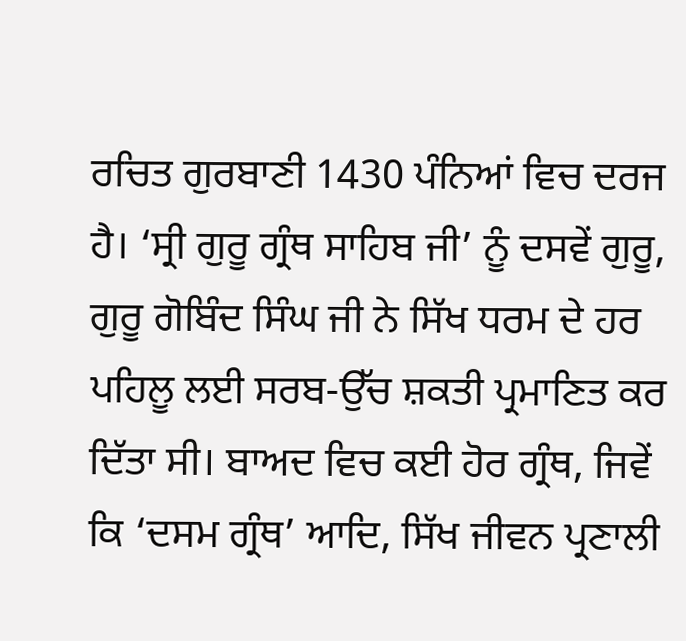ਰਚਿਤ ਗੁਰਬਾਣੀ 1430 ਪੰਨਿਆਂ ਵਿਚ ਦਰਜ ਹੈ। ‘ਸ੍ਰੀ ਗੁਰੂ ਗ੍ਰੰਥ ਸਾਹਿਬ ਜੀ’ ਨੂੰ ਦਸਵੇਂ ਗੁਰੂ, ਗੁਰੂ ਗੋਬਿੰਦ ਸਿੰਘ ਜੀ ਨੇ ਸਿੱਖ ਧਰਮ ਦੇ ਹਰ ਪਹਿਲੂ ਲਈ ਸਰਬ-ਉੱਚ ਸ਼ਕਤੀ ਪ੍ਰਮਾਣਿਤ ਕਰ ਦਿੱਤਾ ਸੀ। ਬਾਅਦ ਵਿਚ ਕਈ ਹੋਰ ਗ੍ਰੰਥ, ਜਿਵੇਂ ਕਿ ‘ਦਸਮ ਗ੍ਰੰਥ’ ਆਦਿ, ਸਿੱਖ ਜੀਵਨ ਪ੍ਰਣਾਲੀ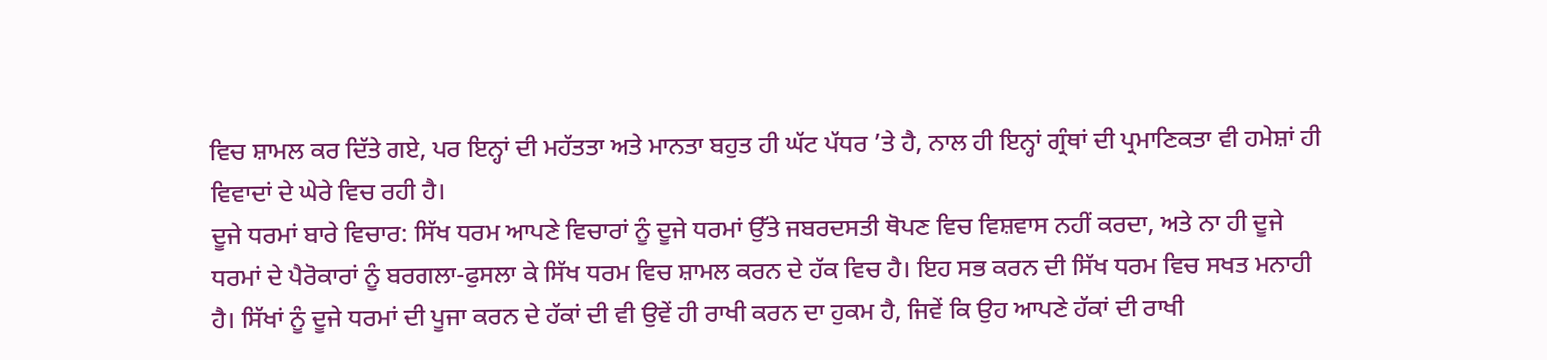ਵਿਚ ਸ਼ਾਮਲ ਕਰ ਦਿੱਤੇ ਗਏ, ਪਰ ਇਨ੍ਹਾਂ ਦੀ ਮਹੱਤਤਾ ਅਤੇ ਮਾਨਤਾ ਬਹੁਤ ਹੀ ਘੱਟ ਪੱਧਰ ’ਤੇ ਹੈ, ਨਾਲ ਹੀ ਇਨ੍ਹਾਂ ਗ੍ਰੰਥਾਂ ਦੀ ਪ੍ਰਮਾਣਿਕਤਾ ਵੀ ਹਮੇਸ਼ਾਂ ਹੀ ਵਿਵਾਦਾਂ ਦੇ ਘੇਰੇ ਵਿਚ ਰਹੀ ਹੈ।
ਦੂਜੇ ਧਰਮਾਂ ਬਾਰੇ ਵਿਚਾਰ: ਸਿੱਖ ਧਰਮ ਆਪਣੇ ਵਿਚਾਰਾਂ ਨੂੰ ਦੂਜੇ ਧਰਮਾਂ ਉੱਤੇ ਜਬਰਦਸਤੀ ਥੋਪਣ ਵਿਚ ਵਿਸ਼ਵਾਸ ਨਹੀਂ ਕਰਦਾ, ਅਤੇ ਨਾ ਹੀ ਦੂਜੇ ਧਰਮਾਂ ਦੇ ਪੈਰੋਕਾਰਾਂ ਨੂੰ ਬਰਗਲਾ-ਫੁਸਲਾ ਕੇ ਸਿੱਖ ਧਰਮ ਵਿਚ ਸ਼ਾਮਲ ਕਰਨ ਦੇ ਹੱਕ ਵਿਚ ਹੈ। ਇਹ ਸਭ ਕਰਨ ਦੀ ਸਿੱਖ ਧਰਮ ਵਿਚ ਸਖਤ ਮਨਾਹੀ ਹੈ। ਸਿੱਖਾਂ ਨੂੰ ਦੂਜੇ ਧਰਮਾਂ ਦੀ ਪੂਜਾ ਕਰਨ ਦੇ ਹੱਕਾਂ ਦੀ ਵੀ ਉਵੇਂ ਹੀ ਰਾਖੀ ਕਰਨ ਦਾ ਹੁਕਮ ਹੈ, ਜਿਵੇਂ ਕਿ ਉਹ ਆਪਣੇ ਹੱਕਾਂ ਦੀ ਰਾਖੀ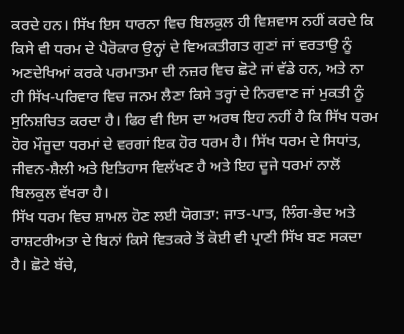ਕਰਦੇ ਹਨ। ਸਿੱਖ ਇਸ ਧਾਰਨਾ ਵਿਚ ਬਿਲਕੁਲ ਹੀ ਵਿਸ਼ਵਾਸ ਨਹੀਂ ਕਰਦੇ ਕਿ ਕਿਸੇ ਵੀ ਧਰਮ ਦੇ ਪੈਰੋਕਾਰ ਉਨ੍ਹਾਂ ਦੇ ਵਿਅਕਤੀਗਤ ਗੁਣਾਂ ਜਾਂ ਵਰਤਾਉ ਨੂੰ ਅਣਦੇਖਿਆਂ ਕਰਕੇ ਪਰਮਾਤਮਾ ਦੀ ਨਜ਼ਰ ਵਿਚ ਛੋਟੇ ਜਾਂ ਵੱਡੇ ਹਨ, ਅਤੇ ਨਾ ਹੀ ਸਿੱਖ-ਪਰਿਵਾਰ ਵਿਚ ਜਨਮ ਲੈਣਾ ਕਿਸੇ ਤਰ੍ਹਾਂ ਦੇ ਨਿਰਵਾਣ ਜਾਂ ਮੁਕਤੀ ਨੂੰ ਸੁਨਿਸ਼ਚਿਤ ਕਰਦਾ ਹੈ। ਫਿਰ ਵੀ ਇਸ ਦਾ ਅਰਥ ਇਹ ਨਹੀਂ ਹੈ ਕਿ ਸਿੱਖ ਧਰਮ ਹੋਰ ਮੌਜੂਦਾ ਧਰਮਾਂ ਦੇ ਵਰਗਾਂ ਇਕ ਹੋਰ ਧਰਮ ਹੈ। ਸਿੱਖ ਧਰਮ ਦੇ ਸਿਧਾਂਤ, ਜੀਵਨ-ਸ਼ੈਲੀ ਅਤੇ ਇਤਿਹਾਸ ਵਿਲੱਖਣ ਹੈ ਅਤੇ ਇਹ ਦੂਜੇ ਧਰਮਾਂ ਨਾਲੋਂ ਬਿਲਕੁਲ ਵੱਖਰਾ ਹੈ।
ਸਿੱਖ ਧਰਮ ਵਿਚ ਸ਼ਾਮਲ ਹੋਣ ਲਈ ਯੋਗਤਾ: ਜਾਤ-ਪਾਤ, ਲਿੰਗ-ਭੇਦ ਅਤੇ ਰਾਸ਼ਟਰੀਅਤਾ ਦੇ ਬਿਨਾਂ ਕਿਸੇ ਵਿਤਕਰੇ ਤੋਂ ਕੋਈ ਵੀ ਪ੍ਰਾਣੀ ਸਿੱਖ ਬਣ ਸਕਦਾ ਹੈ। ਛੋਟੇ ਬੱਚੇ,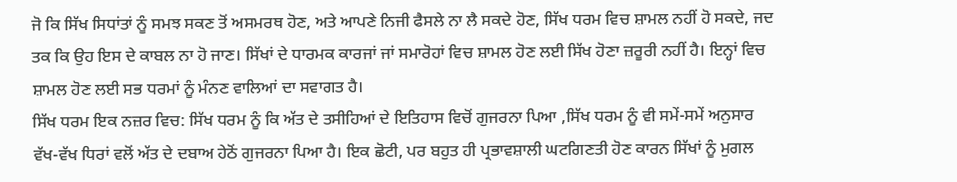ਜੋ ਕਿ ਸਿੱਖ ਸਿਧਾਂਤਾਂ ਨੂੰ ਸਮਝ ਸਕਣ ਤੋਂ ਅਸਮਰਥ ਹੋਣ, ਅਤੇ ਆਪਣੇ ਨਿਜੀ ਫੈਸਲੇ ਨਾ ਲੈ ਸਕਦੇ ਹੋਣ, ਸਿੱਖ ਧਰਮ ਵਿਚ ਸ਼ਾਮਲ ਨਹੀਂ ਹੋ ਸਕਦੇ, ਜਦ ਤਕ ਕਿ ਉਹ ਇਸ ਦੇ ਕਾਬਲ ਨਾ ਹੋ ਜਾਣ। ਸਿੱਖਾਂ ਦੇ ਧਾਰਮਕ ਕਾਰਜਾਂ ਜਾਂ ਸਮਾਰੋਹਾਂ ਵਿਚ ਸ਼ਾਮਲ ਹੋਣ ਲਈ ਸਿੱਖ ਹੋਣਾ ਜ਼ਰੂਰੀ ਨਹੀਂ ਹੈ। ਇਨ੍ਹਾਂ ਵਿਚ ਸ਼ਾਮਲ ਹੋਣ ਲਈ ਸਭ ਧਰਮਾਂ ਨੂੰ ਮੰਨਣ ਵਾਲਿਆਂ ਦਾ ਸਵਾਗਤ ਹੈ।
ਸਿੱਖ ਧਰਮ ਇਕ ਨਜ਼ਰ ਵਿਚ: ਸਿੱਖ ਧਰਮ ਨੂੰ ਕਿ ਅੱਤ ਦੇ ਤਸੀਹਿਆਂ ਦੇ ਇਤਿਹਾਸ ਵਿਚੋਂ ਗੁਜਰਨਾ ਪਿਆ ,ਸਿੱਖ ਧਰਮ ਨੂੰ ਵੀ ਸਮੇਂ-ਸਮੇਂ ਅਨੁਸਾਰ ਵੱਖ-ਵੱਖ ਧਿਰਾਂ ਵਲੋਂ ਅੱਤ ਦੇ ਦਬਾਅ ਹੇਠੋਂ ਗੁਜਰਨਾ ਪਿਆ ਹੈ। ਇਕ ਛੋਟੀ, ਪਰ ਬਹੁਤ ਹੀ ਪ੍ਰਭਾਵਸ਼ਾਲੀ ਘਟਗਿਣਤੀ ਹੋਣ ਕਾਰਨ ਸਿੱਖਾਂ ਨੂੰ ਮੁਗਲ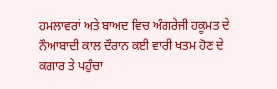ਹਮਲਾਵਰਾਂ ਅਤੇ ਬਾਅਦ ਵਿਚ ਅੰਗਰੇਜੀ ਹਕੂਮਤ ਦੇ ਨੌਆਬਾਦੀ ਕਾਲ ਦੌਰਾਨ ਕਈ ਵਾਰੀ ਖਤਮ ਹੋਣ ਦੇ ਕਗਾਰ ਤੇ ਪਹੁੰਚਾ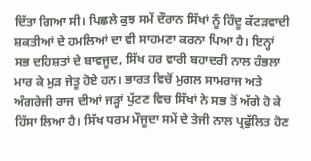ਦਿੱਤਾ ਗਿਆ ਸੀ। ਪਿਛਲੇ ਕੁਝ ਸਮੇਂ ਦੌਰਾਨ ਸਿੱਖਾਂ ਨੂੰ ਹਿੰਦੂ ਕੱਟੜਵਾਦੀ ਸ਼ਕਤੀਆਂ ਦੇ ਹਮਲਿਆਂ ਦਾ ਵੀ ਸਾਹਮਣਾ ਕਰਨਾ ਪਿਆ ਹੈ। ਇਨ੍ਹਾਂ ਸਭ ਦਹਿਸ਼ਤਾਂ ਦੇ ਬਾਵਜੂਦ, ਸਿੱਖ ਹਰ ਵਾਰੀ ਬਹਾਦਰੀ ਨਾਲ ਹੰਭਲਾ ਮਾਰ ਕੇ ਮੁੜ ਜੇਤੂ ਹੋਏ ਹਨ। ਭਾਰਤ ਵਿਚੋਂ ਮੁਗਲ ਸਾਮਰਾਜ ਅਤੇ ਅੰਗਰੇਜੀ ਰਾਜ ਦੀਆਂ ਜੜ੍ਹਾਂ ਪੁੱਟਣ ਵਿਚ ਸਿੱਖਾਂ ਨੇ ਸਭ ਤੋਂ ਅੱਗੇ ਹੋ ਕੇ ਹਿੱਸਾ ਲਿਆ ਹੈ। ਸਿੱਖ ਧਰਮ ਮੌਜੂਦਾ ਸਮੇਂ ਦੇ ਤੇਜੀ ਨਾਲ ਪ੍ਰਫੁੱਲਿਤ ਹੋਣ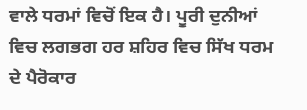ਵਾਲੇ ਧਰਮਾਂ ਵਿਚੋਂ ਇਕ ਹੈ। ਪੂਰੀ ਦੁਨੀਆਂ ਵਿਚ ਲਗਭਗ ਹਰ ਸ਼ਹਿਰ ਵਿਚ ਸਿੱਖ ਧਰਮ ਦੇ ਪੈਰੋਕਾਰ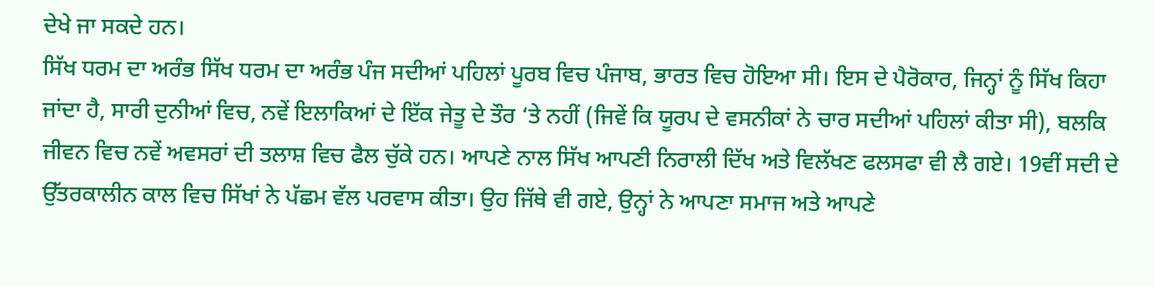ਦੇਖੇ ਜਾ ਸਕਦੇ ਹਨ।
ਸਿੱਖ ਧਰਮ ਦਾ ਅਰੰਭ ਸਿੱਖ ਧਰਮ ਦਾ ਅਰੰਭ ਪੰਜ ਸਦੀਆਂ ਪਹਿਲਾਂ ਪੂਰਬ ਵਿਚ ਪੰਜਾਬ, ਭਾਰਤ ਵਿਚ ਹੋਇਆ ਸੀ। ਇਸ ਦੇ ਪੈਰੋਕਾਰ, ਜਿਨ੍ਹਾਂ ਨੂੰ ਸਿੱਖ ਕਿਹਾ ਜਾਂਦਾ ਹੈ, ਸਾਰੀ ਦੁਨੀਆਂ ਵਿਚ, ਨਵੇਂ ਇਲਾਕਿਆਂ ਦੇ ਇੱਕ ਜੇਤੂ ਦੇ ਤੌਰ ‘ਤੇ ਨਹੀਂ (ਜਿਵੇਂ ਕਿ ਯੂਰਪ ਦੇ ਵਸਨੀਕਾਂ ਨੇ ਚਾਰ ਸਦੀਆਂ ਪਹਿਲਾਂ ਕੀਤਾ ਸੀ), ਬਲਕਿ ਜੀਵਨ ਵਿਚ ਨਵੇਂ ਅਵਸਰਾਂ ਦੀ ਤਲਾਸ਼ ਵਿਚ ਫੈਲ ਚੁੱਕੇ ਹਨ। ਆਪਣੇ ਨਾਲ ਸਿੱਖ ਆਪਣੀ ਨਿਰਾਲੀ ਦਿੱਖ ਅਤੇ ਵਿਲੱਖਣ ਫਲਸਫਾ ਵੀ ਲੈ ਗਏ। 19ਵੀਂ ਸਦੀ ਦੇ ਉੱਤਰਕਾਲੀਨ ਕਾਲ ਵਿਚ ਸਿੱਖਾਂ ਨੇ ਪੱਛਮ ਵੱਲ ਪਰਵਾਸ ਕੀਤਾ। ਉਹ ਜਿੱਥੇ ਵੀ ਗਏ, ਉਨ੍ਹਾਂ ਨੇ ਆਪਣਾ ਸਮਾਜ ਅਤੇ ਆਪਣੇ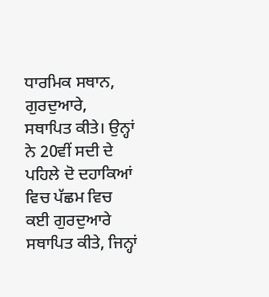ਧਾਰਮਿਕ ਸਥਾਨ, ਗੁਰਦੁਆਰੇ, ਸਥਾਪਿਤ ਕੀਤੇ। ਉਨ੍ਹਾਂ ਨੇ 20ਵੀਂ ਸਦੀ ਦੇ ਪਹਿਲੇ ਦੋ ਦਹਾਕਿਆਂ ਵਿਚ ਪੱਛਮ ਵਿਚ ਕਈ ਗੁਰਦੁਆਰੇ ਸਥਾਪਿਤ ਕੀਤੇ, ਜਿਨ੍ਹਾਂ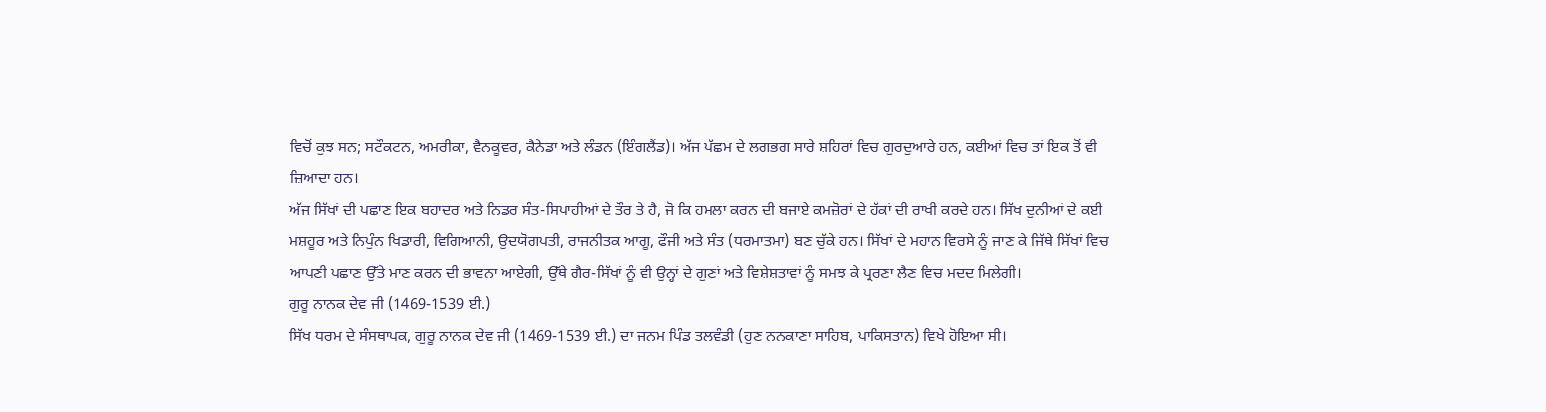ਵਿਚੋਂ ਕੁਝ ਸਨ; ਸਟੌਕਟਨ, ਅਮਰੀਕਾ, ਵੈਨਕੂਵਰ, ਕੈਨੇਡਾ ਅਤੇ ਲੰਡਨ (ਇੰਗਲੈਂਡ)। ਅੱਜ ਪੱਛਮ ਦੇ ਲਗਭਗ ਸਾਰੇ ਸ਼ਹਿਰਾਂ ਵਿਚ ਗੁਰਦੁਆਰੇ ਹਨ, ਕਈਆਂ ਵਿਚ ਤਾਂ ਇਕ ਤੋਂ ਵੀ ਜ਼ਿਆਦਾ ਹਨ।
ਅੱਜ ਸਿੱਖਾਂ ਦੀ ਪਛਾਣ ਇਕ ਬਹਾਦਰ ਅਤੇ ਨਿਡਰ ਸੰਤ-ਸਿਪਾਹੀਆਂ ਦੇ ਤੌਰ ਤੇ ਹੈ, ਜੋ ਕਿ ਹਮਲਾ ਕਰਨ ਦੀ ਬਜਾਏ ਕਮਜ਼ੋਰਾਂ ਦੇ ਹੱਕਾਂ ਦੀ ਰਾਖੀ ਕਰਦੇ ਹਨ। ਸਿੱਖ ਦੁਨੀਆਂ ਦੇ ਕਈ ਮਸ਼ਹੂਰ ਅਤੇ ਨਿਪੁੰਨ ਖਿਡਾਰੀ, ਵਿਗਿਆਨੀ, ਉਦਯੋਗਪਤੀ, ਰਾਜਨੀਤਕ ਆਗੂ, ਫੌਜੀ ਅਤੇ ਸੰਤ (ਧਰਮਾਤਮਾ) ਬਣ ਚੁੱਕੇ ਹਨ। ਸਿੱਖਾਂ ਦੇ ਮਹਾਨ ਵਿਰਸੇ ਨੂੰ ਜਾਣ ਕੇ ਜਿੱਥੇ ਸਿੱਖਾਂ ਵਿਚ ਆਪਣੀ ਪਛਾਣ ਉੱਤੇ ਮਾਣ ਕਰਨ ਦੀ ਭਾਵਨਾ ਆਏਗੀ, ਉੱਥੇ ਗੈਰ-ਸਿੱਖਾਂ ਨੂੰ ਵੀ ਉਨ੍ਹਾਂ ਦੇ ਗੁਣਾਂ ਅਤੇ ਵਿਸ਼ੇਸ਼ਤਾਵਾਂ ਨੂੰ ਸਮਝ ਕੇ ਪ੍ਰਰਣਾ ਲੈਣ ਵਿਚ ਮਦਦ ਮਿਲੇਗੀ।
ਗੁਰੂ ਨਾਨਕ ਦੇਵ ਜੀ (1469-1539 ਈ.)
ਸਿੱਖ ਧਰਮ ਦੇ ਸੰਸਥਾਪਕ, ਗੁਰੂ ਨਾਨਕ ਦੇਵ ਜੀ (1469-1539 ਈ.) ਦਾ ਜਨਮ ਪਿੰਡ ਤਲਵੰਡੀ (ਹੁਣ ਨਨਕਾਣਾ ਸਾਹਿਬ, ਪਾਕਿਸਤਾਨ) ਵਿਖੇ ਹੋਇਆ ਸੀ।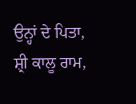ਉਨ੍ਹਾਂ ਦੇ ਪਿਤਾ, ਸ਼੍ਰੀ ਕਾਲੂ ਰਾਮ,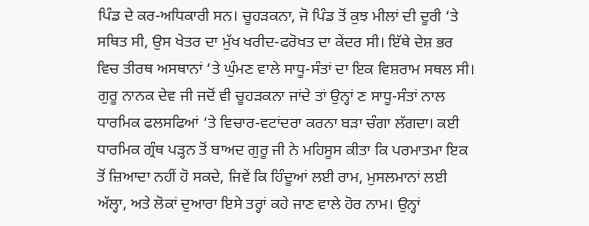ਪਿੰਡ ਦੇ ਕਰ-ਅਧਿਕਾਰੀ ਸਨ। ਚੂਹੜਕਨਾ, ਜੋ ਪਿੰਡ ਤੋਂ ਕੁਝ ਮੀਲਾਂ ਦੀ ਦੂਰੀ ‘ਤੇ ਸਥਿਤ ਸੀ, ਉਸ ਖੇਤਰ ਦਾ ਮੁੱਖ ਖਰੀਦ-ਫਰੋਖਤ ਦਾ ਕੇਂਦਰ ਸੀ। ਇੱਥੇ ਦੇਸ਼ ਭਰ ਵਿਚ ਤੀਰਥ ਅਸਥਾਨਾਂ ‘ਤੇ ਘੁੰਮਣ ਵਾਲੇ ਸਾਧੂ-ਸੰਤਾਂ ਦਾ ਇਕ ਵਿਸ਼ਰਾਮ ਸਥਲ ਸੀ। ਗੁਰੂ ਨਾਨਕ ਦੇਵ ਜੀ ਜਦੋਂ ਵੀ ਚੂਹੜਕਨਾ ਜਾਂਦੇ ਤਾਂ ਉਨ੍ਹਾਂ ਣ ਸਾਧੂ-ਸੰਤਾਂ ਨਾਲ ਧਾਰਮਿਕ ਫਲਸਫਿਆਂ ‘ਤੇ ਵਿਚਾਰ-ਵਟਾਂਦਰਾ ਕਰਨਾ ਬੜਾ ਚੰਗਾ ਲੱਗਦਾ। ਕਈ ਧਾਰਮਿਕ ਗ੍ਰੰਥ ਪੜ੍ਹਨ ਤੋਂ ਬਾਅਦ ਗੁਰੂ ਜੀ ਨੇ ਮਹਿਸੂਸ ਕੀਤਾ ਕਿ ਪਰਮਾਤਮਾ ਇਕ ਤੋਂ ਜ਼ਿਆਦਾ ਨਹੀਂ ਹੋ ਸਕਦੇ, ਜਿਵੇਂ ਕਿ ਹਿੰਦੂਆਂ ਲਈ ਰਾਮ, ਮੁਸਲਮਾਨਾਂ ਲਈ ਅੱਲ੍ਹਾ, ਅਤੇ ਲੋਕਾਂ ਦੁਆਰਾ ਇਸੇ ਤਰ੍ਹਾਂ ਕਹੇ ਜਾਣ ਵਾਲੇ ਹੋਰ ਨਾਮ। ਉਨ੍ਹਾਂ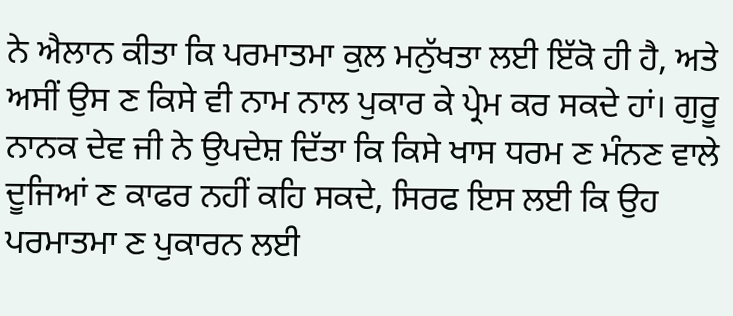ਨੇ ਐਲਾਨ ਕੀਤਾ ਕਿ ਪਰਮਾਤਮਾ ਕੁਲ ਮਨੁੱਖਤਾ ਲਈ ਇੱਕੋ ਹੀ ਹੈ, ਅਤੇ ਅਸੀਂ ਉਸ ਣ ਕਿਸੇ ਵੀ ਨਾਮ ਨਾਲ ਪੁਕਾਰ ਕੇ ਪ੍ਰੇਮ ਕਰ ਸਕਦੇ ਹਾਂ। ਗੁਰੂ ਨਾਨਕ ਦੇਵ ਜੀ ਨੇ ਉਪਦੇਸ਼ ਦਿੱਤਾ ਕਿ ਕਿਸੇ ਖਾਸ ਧਰਮ ਣ ਮੰਨਣ ਵਾਲੇ ਦੂਜਿਆਂ ਣ ਕਾਫਰ ਨਹੀਂ ਕਹਿ ਸਕਦੇ, ਸਿਰਫ ਇਸ ਲਈ ਕਿ ਉਹ ਪਰਮਾਤਮਾ ਣ ਪੁਕਾਰਨ ਲਈ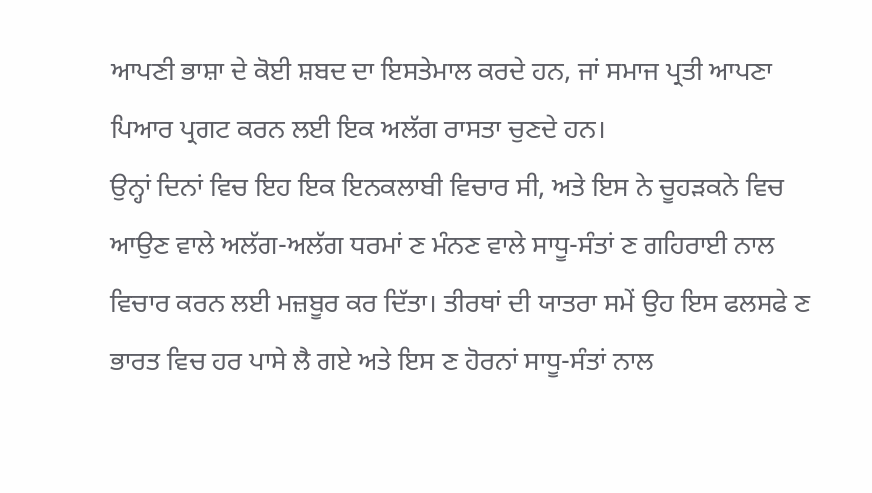ਆਪਣੀ ਭਾਸ਼ਾ ਦੇ ਕੋਈ ਸ਼ਬਦ ਦਾ ਇਸਤੇਮਾਲ ਕਰਦੇ ਹਨ, ਜਾਂ ਸਮਾਜ ਪ੍ਰਤੀ ਆਪਣਾ ਪਿਆਰ ਪ੍ਰਗਟ ਕਰਨ ਲਈ ਇਕ ਅਲੱਗ ਰਾਸਤਾ ਚੁਣਦੇ ਹਨ।
ਉਨ੍ਹਾਂ ਦਿਨਾਂ ਵਿਚ ਇਹ ਇਕ ਇਨਕਲਾਬੀ ਵਿਚਾਰ ਸੀ, ਅਤੇ ਇਸ ਨੇ ਚੂਹੜਕਨੇ ਵਿਚ ਆਉਣ ਵਾਲੇ ਅਲੱਗ-ਅਲੱਗ ਧਰਮਾਂ ਣ ਮੰਨਣ ਵਾਲੇ ਸਾਧੂ-ਸੰਤਾਂ ਣ ਗਹਿਰਾਈ ਨਾਲ ਵਿਚਾਰ ਕਰਨ ਲਈ ਮਜ਼ਬੂਰ ਕਰ ਦਿੱਤਾ। ਤੀਰਥਾਂ ਦੀ ਯਾਤਰਾ ਸਮੇਂ ਉਹ ਇਸ ਫਲਸਫੇ ਣ ਭਾਰਤ ਵਿਚ ਹਰ ਪਾਸੇ ਲੈ ਗਏ ਅਤੇ ਇਸ ਣ ਹੋਰਨਾਂ ਸਾਧੂ-ਸੰਤਾਂ ਨਾਲ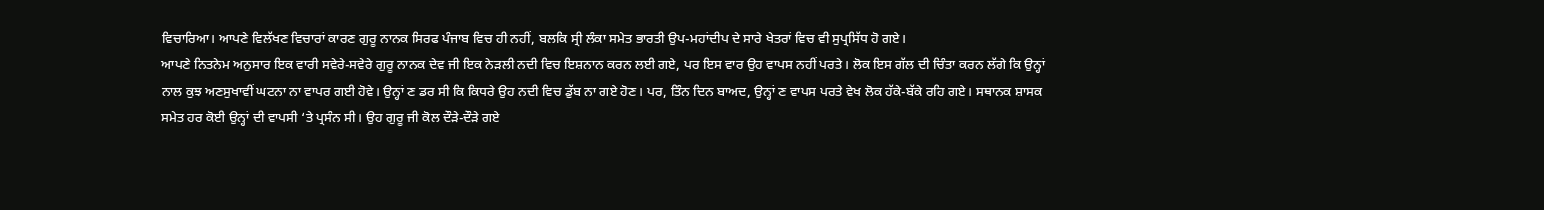ਵਿਚਾਰਿਆ। ਆਪਣੇ ਵਿਲੱਖਣ ਵਿਚਾਰਾਂ ਕਾਰਣ ਗੁਰੂ ਨਾਨਕ ਸਿਰਫ ਪੰਜਾਬ ਵਿਚ ਹੀ ਨਹੀਂ, ਬਲਕਿ ਸ੍ਰੀ ਲੰਕਾ ਸਮੇਤ ਭਾਰਤੀ ਉਪ-ਮਹਾਂਦੀਪ ਦੇ ਸਾਰੇ ਖੇਤਰਾਂ ਵਿਚ ਵੀ ਸੁਪ੍ਰਸਿੱਧ ਹੋ ਗਏ।
ਆਪਣੇ ਨਿਤਨੇਮ ਅਨੁਸਾਰ ਇਕ ਵਾਰੀ ਸਵੇਰੇ-ਸਵੇਰੇ ਗੁਰੂ ਨਾਨਕ ਦੇਵ ਜੀ ਇਕ ਨੇੜਲੀ ਨਦੀ ਵਿਚ ਇਸ਼ਨਾਨ ਕਰਨ ਲਈ ਗਏ, ਪਰ ਇਸ ਵਾਰ ਉਹ ਵਾਪਸ ਨਹੀਂ ਪਰਤੇ। ਲੋਕ ਇਸ ਗੱਲ ਦੀ ਚਿੰਤਾ ਕਰਨ ਲੱਗੇ ਕਿ ਉਨ੍ਹਾਂ ਨਾਲ ਕੁਝ ਅਣਸੁਖਾਵੀਂ ਘਟਨਾ ਨਾ ਵਾਪਰ ਗਈ ਹੋਵੇ। ਉਨ੍ਹਾਂ ਣ ਡਰ ਸੀ ਕਿ ਕਿਧਰੇ ਉਹ ਨਦੀ ਵਿਚ ਡੁੱਬ ਨਾ ਗਏ ਹੋਣ। ਪਰ, ਤਿੰਨ ਦਿਨ ਬਾਅਦ, ਉਨ੍ਹਾਂ ਣ ਵਾਪਸ ਪਰਤੇ ਵੇਖ ਲੋਕ ਹੱਕੇ-ਬੱਕੇ ਰਹਿ ਗਏ। ਸਥਾਨਕ ਸ਼ਾਸਕ ਸਮੇਤ ਹਰ ਕੋਈ ਉਨ੍ਹਾਂ ਦੀ ਵਾਪਸੀ ‘ਤੇ ਪ੍ਰਸੰਨ ਸੀ। ਉਹ ਗੁਰੂ ਜੀ ਕੋਲ ਦੌੜੇ-ਦੌੜੇ ਗਏ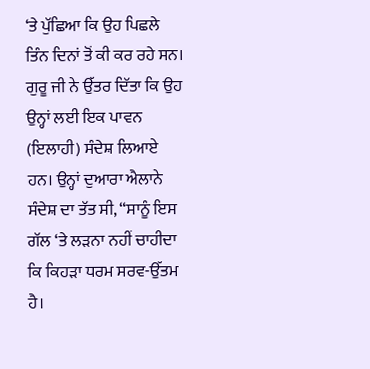‘ਤੇ ਪੁੱਛਿਆ ਕਿ ਉਹ ਪਿਛਲੇ ਤਿੰਨ ਦਿਨਾਂ ਤੋਂ ਕੀ ਕਰ ਰਹੇ ਸਨ। ਗੁਰੂ ਜੀ ਨੇ ਉੱਤਰ ਦਿੱਤਾ ਕਿ ਉਹ ਉਨ੍ਹਾਂ ਲਈ ਇਕ ਪਾਵਨ (ਇਲਾਹੀ) ਸੰਦੇਸ਼ ਲਿਆਏ ਹਨ। ਉਨ੍ਹਾਂ ਦੁਆਰਾ ਐਲਾਨੇ ਸੰਦੇਸ਼ ਦਾ ਤੱਤ ਸੀ, “ਸਾਨੂੰ ਇਸ ਗੱਲ ‘ਤੇ ਲੜਨਾ ਨਹੀਂ ਚਾਹੀਦਾ ਕਿ ਕਿਹੜਾ ਧਰਮ ਸਰਵ-ਉੱਤਮ ਹੈ।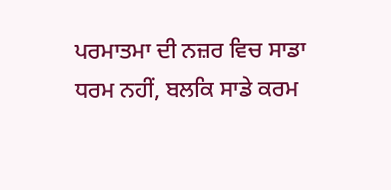ਪਰਮਾਤਮਾ ਦੀ ਨਜ਼ਰ ਵਿਚ ਸਾਡਾ ਧਰਮ ਨਹੀਂ, ਬਲਕਿ ਸਾਡੇ ਕਰਮ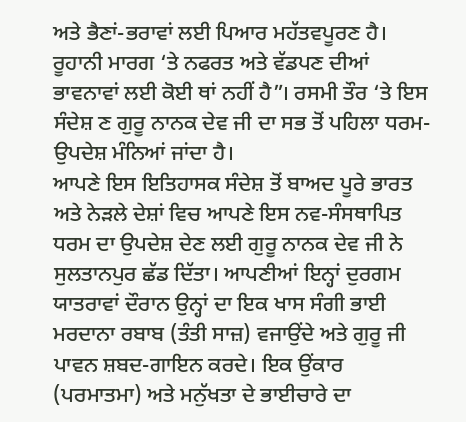ਅਤੇ ਭੈਣਾਂ-ਭਰਾਵਾਂ ਲਈ ਪਿਆਰ ਮਹੱਤਵਪੂਰਣ ਹੈ। ਰੂਹਾਨੀ ਮਾਰਗ ‘ਤੇ ਨਫਰਤ ਅਤੇ ਵੱਡਪਣ ਦੀਆਂ ਭਾਵਨਾਵਾਂ ਲਈ ਕੋਈ ਥਾਂ ਨਹੀਂ ਹੈ”। ਰਸਮੀ ਤੌਰ ‘ਤੇ ਇਸ ਸੰਦੇਸ਼ ਣ ਗੁਰੂ ਨਾਨਕ ਦੇਵ ਜੀ ਦਾ ਸਭ ਤੋਂ ਪਹਿਲਾ ਧਰਮ-ਉਪਦੇਸ਼ ਮੰਨਿਆਂ ਜਾਂਦਾ ਹੈ।
ਆਪਣੇ ਇਸ ਇਤਿਹਾਸਕ ਸੰਦੇਸ਼ ਤੋਂ ਬਾਅਦ ਪੂਰੇ ਭਾਰਤ ਅਤੇ ਨੇੜਲੇ ਦੇਸ਼ਾਂ ਵਿਚ ਆਪਣੇ ਇਸ ਨਵ-ਸੰਸਥਾਪਿਤ ਧਰਮ ਦਾ ਉਪਦੇਸ਼ ਦੇਣ ਲਈ ਗੁਰੂ ਨਾਨਕ ਦੇਵ ਜੀ ਨੇ ਸੁਲਤਾਨਪੁਰ ਛੱਡ ਦਿੱਤਾ। ਆਪਣੀਆਂ ਇਨ੍ਹਾਂ ਦੁਰਗਮ ਯਾਤਰਾਵਾਂ ਦੌਰਾਨ ਉਨ੍ਹਾਂ ਦਾ ਇਕ ਖਾਸ ਸੰਗੀ ਭਾਈ ਮਰਦਾਨਾ ਰਬਾਬ (ਤੰਤੀ ਸਾਜ਼) ਵਜਾਉਂਦੇ ਅਤੇ ਗੁਰੂ ਜੀ ਪਾਵਨ ਸ਼ਬਦ-ਗਾਇਨ ਕਰਦੇ। ਇਕ ਉਂਕਾਰ (ਪਰਮਾਤਮਾ) ਅਤੇ ਮਨੁੱਖਤਾ ਦੇ ਭਾਈਚਾਰੇ ਦਾ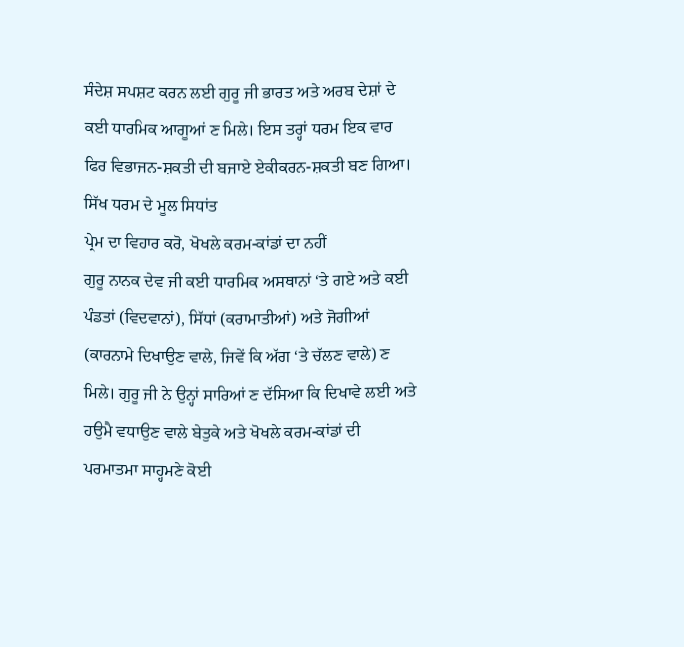ਸੰਦੇਸ਼ ਸਪਸ਼ਟ ਕਰਨ ਲਈ ਗੁਰੂ ਜੀ ਭਾਰਤ ਅਤੇ ਅਰਬ ਦੇਸ਼ਾਂ ਦੇ ਕਈ ਧਾਰਮਿਕ ਆਗੂਆਂ ਣ ਮਿਲੇ। ਇਸ ਤਰ੍ਹਾਂ ਧਰਮ ਇਕ ਵਾਰ ਫਿਰ ਵਿਭਾਜਨ-ਸ਼ਕਤੀ ਦੀ ਬਜਾਏ ਏਕੀਕਰਨ-ਸ਼ਕਤੀ ਬਣ ਗਿਆ।
ਸਿੱਖ ਧਰਮ ਦੇ ਮੂਲ ਸਿਧਾਂਤ
ਪ੍ਰੇਮ ਦਾ ਵਿਹਾਰ ਕਰੋ, ਖੋਖਲੇ ਕਰਮ-ਕਾਂਡਾਂ ਦਾ ਨਹੀਂ
ਗੁਰੂ ਨਾਨਕ ਦੇਵ ਜੀ ਕਈ ਧਾਰਮਿਕ ਅਸਥਾਨਾਂ ‘ਤੇ ਗਏ ਅਤੇ ਕਈ ਪੰਡਤਾਂ (ਵਿਦਵਾਨਾਂ), ਸਿੱਧਾਂ (ਕਰਾਮਾਤੀਆਂ) ਅਤੇ ਜੋਗੀਆਂ (ਕਾਰਨਾਮੇ ਦਿਖਾਉਣ ਵਾਲੇ, ਜਿਵੇਂ ਕਿ ਅੱਗ ‘ਤੇ ਚੱਲਣ ਵਾਲੇ) ਣ ਮਿਲੇ। ਗੁਰੂ ਜੀ ਨੇ ਉਨ੍ਹਾਂ ਸਾਰਿਆਂ ਣ ਦੱਸਿਆ ਕਿ ਦਿਖਾਵੇ ਲਈ ਅਤੇ ਹਉਮੈ ਵਧਾਉਣ ਵਾਲੇ ਬੇਤੁਕੇ ਅਤੇ ਖੋਖਲੇ ਕਰਮ-ਕਾਂਡਾਂ ਦੀ ਪਰਮਾਤਮਾ ਸਾਹ੍ਹਮਣੇ ਕੋਈ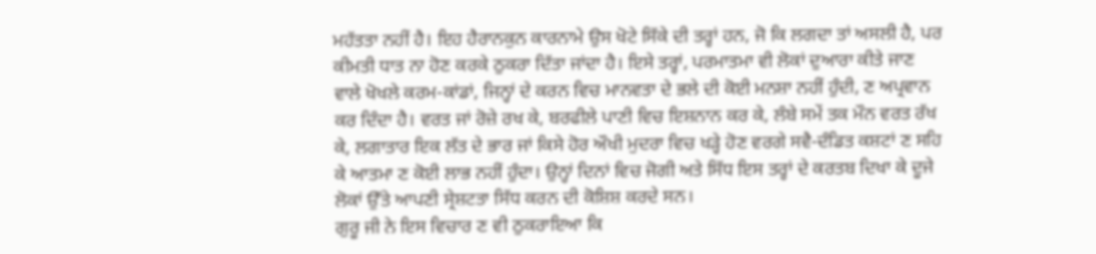ਮਹੱਤਤਾ ਨਹੀਂ ਹੈ। ਇਹ ਹੈਰਾਨਕੁਨ ਕਾਰਨਾਮੇ ਉਸ ਖੋਟੇ ਸਿੱਕੇ ਦੀ ਤਰ੍ਹਾਂ ਹਨ, ਜੋ ਕਿ ਲਗਦਾ ਤਾਂ ਅਸਲੀ ਹੈ, ਪਰ ਕੀਮਤੀ ਧਾਤ ਨਾ ਹੋਣ ਕਰਕੇ ਠੁਕਰਾ ਦਿੱਤਾ ਜਾਂਦਾ ਹੈ। ਇਸੇ ਤਰ੍ਹਾਂ, ਪਰਮਾਤਮਾ ਵੀ ਲੋਕਾਂ ਦੁਆਰਾ ਕੀਤੇ ਜਾਣ ਵਾਲੇ ਖੋਖਲੇ ਕਰਮ-ਕਾਂਡਾਂ, ਜਿਨ੍ਹਾਂ ਦੇ ਕਰਨ ਵਿਚ ਮਾਨਵਤਾ ਦੇ ਭਲੇ ਦੀ ਕੋਈ ਮਨਸ਼ਾ ਨਹੀਂ ਹੁੰਦੀ, ਣ ਅਪ੍ਰਵਾਨ ਕਰ ਦਿੰਦਾ ਹੈ। ਵਰਤ ਜਾਂ ਰੋਜ਼ੇ ਰਖ ਕੇ, ਬਰਫੀਲੇ ਪਾਣੀ ਵਿਚ ਇਸ਼ਨਾਨ ਕਰ ਕੇ, ਲੰਬੇ ਸਮੇਂ ਤਕ ਮੌਨ ਵਰਤ ਰੱਖ ਕੇ, ਲਗਾਤਾਰ ਇਕ ਲੱਤ ਦੇ ਭਾਰ ਜਾਂ ਕਿਸੇ ਹੋਰ ਔਖੀ ਮੁਦਰਾ ਵਿਚ ਖੜ੍ਹੇ ਹੋਣ ਵਰਗੇ ਸਵੈ-ਦੰਡਿਤ ਕਸ਼ਟਾਂ ਣ ਸਹਿ ਕੇ ਆਤਮਾ ਣ ਕੋਈ ਲਾਭ ਨਹੀਂ ਹੁੰਦਾ। ਉਨ੍ਹਾਂ ਦਿਨਾਂ ਵਿਚ ਜੋਗੀ ਅਤੇ ਸਿੱਧ ਇਸ ਤਰ੍ਹਾਂ ਦੇ ਕਰਤਬ ਦਿਖਾ ਕੇ ਦੂਜੇ ਲੋਕਾਂ ਉੱਤੇ ਆਪਣੀ ਸ੍ਰੇਸ਼ਟਤਾ ਸਿੱਧ ਕਰਨ ਦੀ ਕੋਸ਼ਿਸ਼ ਕਰਦੇ ਸਨ।
ਗੁਰੂ ਜੀ ਨੇ ਇਸ ਵਿਚਾਰ ਣ ਵੀ ਠੁਕਰਾਇਆ ਕਿ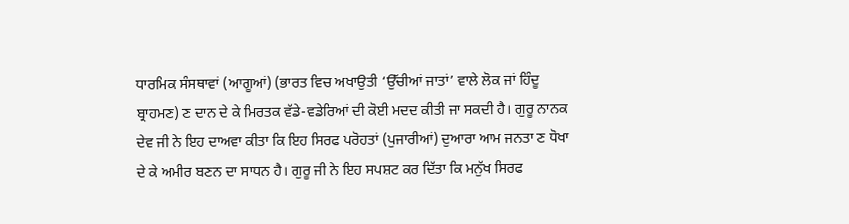ਧਾਰਮਿਕ ਸੰਸਥਾਵਾਂ (ਆਗੂਆਂ) (ਭਾਰਤ ਵਿਚ ਅਖਾਉਤੀ ‘ਉੱਚੀਆਂ ਜਾਤਾਂ’ ਵਾਲੇ ਲੋਕ ਜਾਂ ਹਿੰਦੂ ਬ੍ਰਾਹਮਣ) ਣ ਦਾਨ ਦੇ ਕੇ ਮਿਰਤਕ ਵੱਡੇ-ਵਡੇਰਿਆਂ ਦੀ ਕੋਈ ਮਦਦ ਕੀਤੀ ਜਾ ਸਕਦੀ ਹੈ। ਗੁਰੂ ਨਾਨਕ ਦੇਵ ਜੀ ਨੇ ਇਹ ਦਾਅਵਾ ਕੀਤਾ ਕਿ ਇਹ ਸਿਰਫ ਪਰੋਹਤਾਂ (ਪੁਜਾਰੀਆਂ) ਦੁਆਰਾ ਆਮ ਜਨਤਾ ਣ ਧੋਖਾ ਦੇ ਕੇ ਅਮੀਰ ਬਣਨ ਦਾ ਸਾਧਨ ਹੈ। ਗੁਰੂ ਜੀ ਨੇ ਇਹ ਸਪਸ਼ਟ ਕਰ ਦਿੱਤਾ ਕਿ ਮਨੁੱਖ ਸਿਰਫ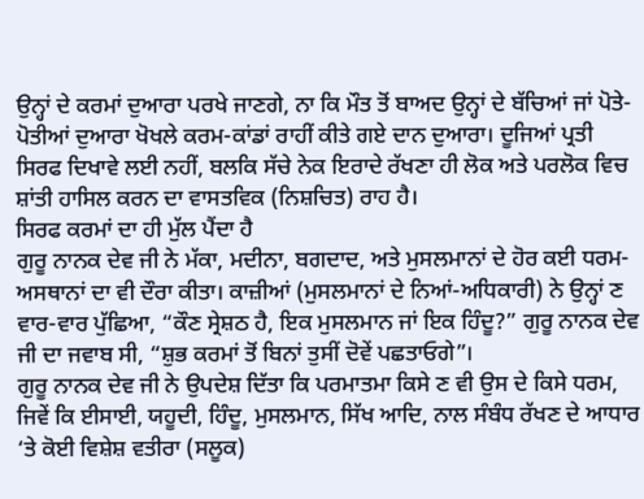ਉਨ੍ਹਾਂ ਦੇ ਕਰਮਾਂ ਦੁਆਰਾ ਪਰਖੇ ਜਾਣਗੇ, ਨਾ ਕਿ ਮੌਤ ਤੋਂ ਬਾਅਦ ਉਨ੍ਹਾਂ ਦੇ ਬੱਚਿਆਂ ਜਾਂ ਪੋਤੇ-ਪੋਤੀਆਂ ਦੁਆਰਾ ਖੋਖਲੇ ਕਰਮ-ਕਾਂਡਾਂ ਰਾਹੀਂ ਕੀਤੇ ਗਏ ਦਾਨ ਦੁਆਰਾ। ਦੂਜਿਆਂ ਪ੍ਰਤੀ ਸਿਰਫ ਦਿਖਾਵੇ ਲਈ ਨਹੀਂ, ਬਲਕਿ ਸੱਚੇ ਨੇਕ ਇਰਾਦੇ ਰੱਖਣਾ ਹੀ ਲੋਕ ਅਤੇ ਪਰਲੋਕ ਵਿਚ ਸ਼ਾਂਤੀ ਹਾਸਿਲ ਕਰਨ ਦਾ ਵਾਸਤਵਿਕ (ਨਿਸ਼ਚਿਤ) ਰਾਹ ਹੈ।
ਸਿਰਫ ਕਰਮਾਂ ਦਾ ਹੀ ਮੁੱਲ ਪੈਂਦਾ ਹੈ
ਗੁਰੂ ਨਾਨਕ ਦੇਵ ਜੀ ਨੇ ਮੱਕਾ, ਮਦੀਨਾ, ਬਗਦਾਦ, ਅਤੇ ਮੁਸਲਮਾਨਾਂ ਦੇ ਹੋਰ ਕਈ ਧਰਮ-ਅਸਥਾਨਾਂ ਦਾ ਵੀ ਦੌਰਾ ਕੀਤਾ। ਕਾਜ਼ੀਆਂ (ਮੁਸਲਮਾਨਾਂ ਦੇ ਨਿਆਂ-ਅਧਿਕਾਰੀ) ਨੇ ਉਨ੍ਹਾਂ ਣ ਵਾਰ-ਵਾਰ ਪੁੱਛਿਆ, “ਕੌਣ ਸ੍ਰੇਸ਼ਠ ਹੈ, ਇਕ ਮੁਸਲਮਾਨ ਜਾਂ ਇਕ ਹਿੰਦੂ?” ਗੁਰੂ ਨਾਨਕ ਦੇਵ ਜੀ ਦਾ ਜਵਾਬ ਸੀ, “ਸ਼ੁਭ ਕਰਮਾਂ ਤੋਂ ਬਿਨਾਂ ਤੁਸੀਂ ਦੋਵੇਂ ਪਛਤਾਓਗੇ”।
ਗੁਰੂ ਨਾਨਕ ਦੇਵ ਜੀ ਨੇ ਉਪਦੇਸ਼ ਦਿੱਤਾ ਕਿ ਪਰਮਾਤਮਾ ਕਿਸੇ ਣ ਵੀ ਉਸ ਦੇ ਕਿਸੇ ਧਰਮ, ਜਿਵੇਂ ਕਿ ਈਸਾਈ, ਯਹੂਦੀ, ਹਿੰਦੂ, ਮੁਸਲਮਾਨ, ਸਿੱਖ ਆਦਿ, ਨਾਲ ਸੰਬੰਧ ਰੱਖਣ ਦੇ ਆਧਾਰ ‘ਤੇ ਕੋਈ ਵਿਸ਼ੇਸ਼ ਵਤੀਰਾ (ਸਲੂਕ)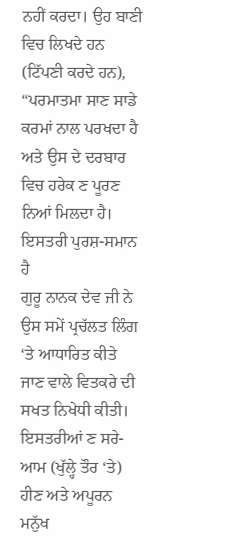ਨਹੀਂ ਕਰਦਾ। ਉਹ ਬਾਣੀ ਵਿਚ ਲਿਖਦੇ ਹਨ (ਟਿੱਪਣੀ ਕਰਦੇ ਹਨ), “ਪਰਮਾਤਮਾ ਸਾਣ ਸਾਡੇ ਕਰਮਾਂ ਨਾਲ ਪਰਖਦਾ ਹੈ ਅਤੇ ਉਸ ਦੇ ਦਰਬਾਰ ਵਿਚ ਹਰੇਕ ਣ ਪੂਰਣ ਨਿਆਂ ਮਿਲਦਾ ਹੈ।
ਇਸਤਰੀ ਪੁਰਸ਼-ਸਮਾਨ ਹੈ
ਗੁਰੂ ਨਾਨਕ ਦੇਵ ਜੀ ਨੇ ਉਸ ਸਮੇਂ ਪ੍ਰਚੱਲਤ ਲਿੰਗ ‘ਤੇ ਆਧਾਰਿਤ ਕੀਤੇ ਜਾਣ ਵਾਲੇ ਵਿਤਕਰੇ ਦੀ ਸਖਤ ਨਿਖੇਧੀ ਕੀਤੀ। ਇਸਤਰੀਆਂ ਣ ਸਰੇ-ਆਮ (ਖੁੱਲ੍ਹੇ ਤੌਰ ‘ਤੇ) ਹੀਣ ਅਤੇ ਅਪੂਰਨ ਮਨੁੱਖ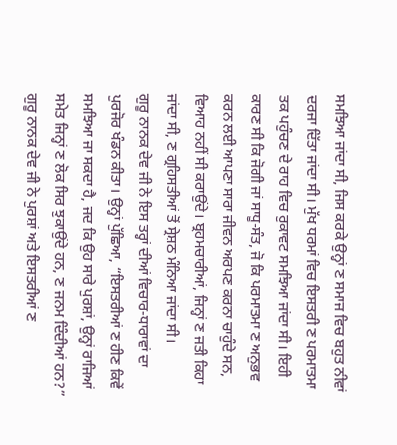ਸਮਝਿਆ ਜਾਂਦਾ ਸੀ, ਜਿਸ ਕਰਕੇ ਉਨ੍ਹਾਂ ਣ ਸਮਾਜ ਵਿਚ ਬਹੁਤ ਨੀਵਾਂ ਦਰਜਾ ਦਿੱਤਾ ਜਾਂਦਾ ਸੀ। ਮੁੱਖ ਧਰਮਾਂ ਵਿਚ ਇਸਤਰੀ ਣ ਪਰਮਾਤਮਾ ਤਕ ਪਹੁੰਚਣ ਦੇ ਰਾਹ ਵਿਚ ਰੁਕਾਵਟ ਸਮਝਿਆ ਜਾਂਦਾ ਸੀ। ਇਹੀ ਕਾਰਣ ਸੀ ਕਿ ਜੋਗੀ ਜਾਂ ਸਾਧੂ-ਸੰਤ, ਜੋ ਕਿ ਪਰਮਾਤਮਾ ਣ ਅਨੁਭਵ ਕਰਨ ਲਈ ਆਪਣਾ ਸਾਰਾ ਜੀਵਨ ਅਰਪਣ ਕਰਨਾ ਚਾਹੁੰਦੇ ਸਨ, ਵਿਆਹ ਨਹੀਂ ਸੀ ਕਰਾਉਂਦੇ। ਬ੍ਰਹਮਚਾਰੀਆਂ, ਜਿਨ੍ਹਾਂ ਣ ਜਤੀ ਕਿਹਾ ਜਾਂਦਾ ਸੀ, ਣ ਗ੍ਰਹਿਸਤੀਆਂ ਤੋਂ ਸ੍ਰੇਸ਼ਠ ਮੰਨਿਆ ਜਾਂਦਾ ਸੀ।
ਗੁਰੂ ਨਾਨਕ ਦੇਵ ਜੀ ਨੇ ਇਸ ਤਰ੍ਹਾਂ ਦੀਆਂ ਵਿਚਾਰ-ਧਾਰਾਵਾਂ ਦਾ ਪੁਰਜੋਰ ਖੰਡਨ ਕੀਤਾ। ਉਨ੍ਹਾਂ ਪੁੱਛਿਆ, “ਇਸਤਰੀਆਂ ਣ ਹੀਣ ਕਿਵੇਂ ਸਮਝਿਆ ਜਾ ਸਕਦਾ ਹੈ, ਜਦ ਕਿ ਉਹ ਸਾਰੇ ਪੁਰਸ਼ਾਂ, ਉਨ੍ਹਾਂ ਰਾਜਿਆਂ ਸਮੇਤ ਜਿਨ੍ਹਾਂ ਣ ਲੋਕ ਸਿਰ ਝੁਕਾਉਂਦੇ ਹਨ, ਣ ਜਨਮ ਦਿੰਦੀਆਂ ਹਨ?” ਗੁਰੂ ਨਾਨਕ ਦੇਵ ਜੀ ਨੇ ਪੁਰਸ਼ਾਂ ਅਤੇ ਇਸਤਰੀਆਂ ਣ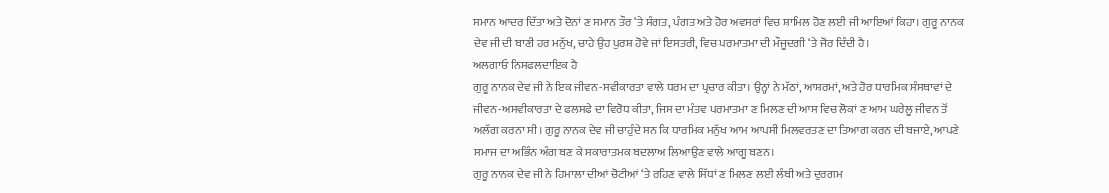ਸਮਾਨ ਆਦਰ ਦਿੱਤਾ ਅਤੇ ਦੋਨਾਂ ਣ ਸਮਾਨ ਤੌਰ ‘ਤੇ ਸੰਗਤ, ਪੰਗਤ ਅਤੇ ਹੋਰ ਅਵਸਰਾਂ ਵਿਚ ਸ਼ਾਮਿਲ ਹੋਣ ਲਈ ਜੀ ਆਇਆਂ ਕਿਹਾ। ਗੁਰੂ ਨਾਨਕ ਦੇਵ ਜੀ ਦੀ ਬਾਣੀ ਹਰ ਮਨੁੱਖ, ਚਾਹੇ ਉਹ ਪੁਰਸ਼ ਹੋਵੇ ਜਾਂ ਇਸਤਰੀ, ਵਿਚ ਪਰਮਾਤਮਾ ਦੀ ਮੌਜੂਦਗੀ ‘ਤੇ ਜੋਰ ਦਿੰਦੀ ਹੈ।
ਅਲਗਾਓ ਨਿਸਫਲਦਾਇਕ ਹੈ
ਗੁਰੂ ਨਾਨਕ ਦੇਵ ਜੀ ਨੇ ਇਕ ਜੀਵਨ-ਸਵੀਕਾਰਤਾ ਵਾਲੇ ਧਰਮ ਦਾ ਪ੍ਰਚਾਰ ਕੀਤਾ। ਉਨ੍ਹਾਂ ਨੇ ਮੱਠਾਂ, ਆਸ਼ਰਮਾਂ, ਅਤੇ ਹੋਰ ਧਾਰਮਿਕ ਸੰਸਥਾਵਾਂ ਦੇ ਜੀਵਨ-ਅਸਵੀਕਾਰਤਾ ਦੇ ਫਲਸਫੇ ਦਾ ਵਿਰੋਧ ਕੀਤਾ, ਜਿਸ ਦਾ ਮੰਤਵ ਪਰਮਾਤਮਾ ਣ ਮਿਲਣ ਦੀ ਆਸ ਵਿਚ ਲੋਕਾਂ ਣ ਆਮ ਘਰੇਲੂ ਜੀਵਨ ਤੋਂ ਅਲੱਗ ਕਰਨਾ ਸੀ। ਗੁਰੂ ਨਾਨਕ ਦੇਵ ਜੀ ਚਾਹੁੰਦੇ ਸਨ ਕਿ ਧਾਰਮਿਕ ਮਨੁੱਖ ਆਮ ਆਪਸੀ ਮਿਲਵਰਤਣ ਦਾ ਤਿਆਗ ਕਰਨ ਦੀ ਬਜਾਏ, ਆਪਣੇ ਸਮਾਜ ਦਾ ਅਭਿੰਨ ਅੰਗ ਬਣ ਕੇ ਸਕਾਰਾਤਮਕ ਬਦਲਾਅ ਲਿਆਉਣ ਵਾਲੇ ਆਗੂ ਬਣਨ।
ਗੁਰੂ ਨਾਨਕ ਦੇਵ ਜੀ ਨੇ ਹਿਮਾਲਾ ਦੀਆਂ ਚੋਟੀਆਂ ‘ਤੇ ਰਹਿਣ ਵਾਲੇ ਸਿੱਧਾਂ ਣ ਮਿਲਣ ਲਈ ਲੰਬੀ ਅਤੇ ਦੁਰਗਮ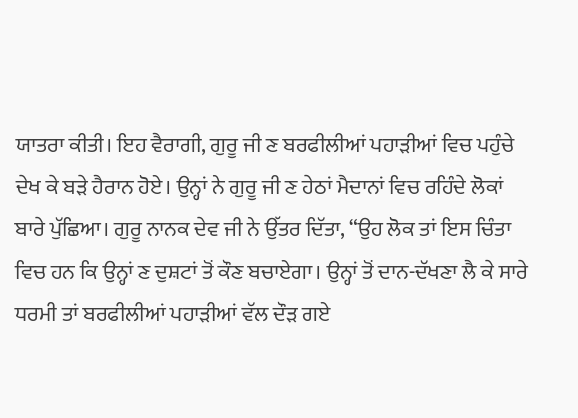ਯਾਤਰਾ ਕੀਤੀ। ਇਹ ਵੈਰਾਗੀ, ਗੁਰੂ ਜੀ ਣ ਬਰਫੀਲੀਆਂ ਪਹਾੜੀਆਂ ਵਿਚ ਪਹੁੰਚੇ ਦੇਖ ਕੇ ਬੜੇ ਹੈਰਾਨ ਹੋਏ। ਉਨ੍ਹਾਂ ਨੇ ਗੁਰੂ ਜੀ ਣ ਹੇਠਾਂ ਮੈਦਾਨਾਂ ਵਿਚ ਰਹਿੰਦੇ ਲੋਕਾਂ ਬਾਰੇ ਪੁੱਛਿਆ। ਗੁਰੂ ਨਾਨਕ ਦੇਵ ਜੀ ਨੇ ਉੱਤਰ ਦਿੱਤਾ, “ਉਹ ਲੋਕ ਤਾਂ ਇਸ ਚਿੰਤਾ ਵਿਚ ਹਨ ਕਿ ਉਨ੍ਹਾਂ ਣ ਦੁਸ਼ਟਾਂ ਤੋਂ ਕੌਣ ਬਚਾਏਗਾ। ਉਨ੍ਹਾਂ ਤੋਂ ਦਾਨ-ਦੱਖਣਾ ਲੈ ਕੇ ਸਾਰੇ ਧਰਮੀ ਤਾਂ ਬਰਫੀਲੀਆਂ ਪਹਾੜੀਆਂ ਵੱਲ ਦੌੜ ਗਏ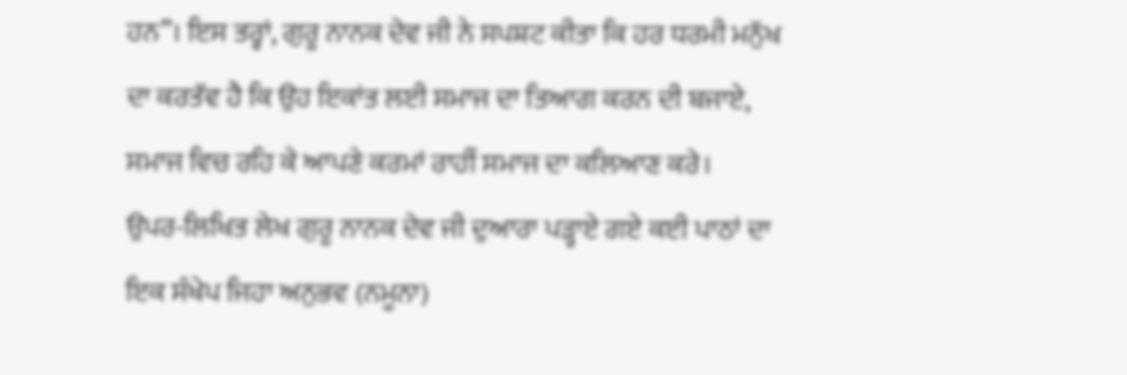ਹਨ”। ਇਸ ਤਰ੍ਹਾਂ, ਗੁਰੂ ਨਾਨਕ ਦੇਵ ਜੀ ਨੇ ਸਪਸ਼ਟ ਕੀਤਾ ਕਿ ਹਰ ਧਰਮੀ ਮਨੁੱਖ ਦਾ ਕਰਤੱਵ ਹੈ ਕਿ ਉਹ ਇਕਾਂਤ ਲਈ ਸਮਾਜ ਦਾ ਤਿਆਗ ਕਰਨ ਦੀ ਬਜਾਏ, ਸਮਾਜ ਵਿਚ ਰਹਿ ਕੇ ਆਪਣੇ ਕਰਮਾਂ ਰਾਹੀਂ ਸਮਾਜ ਦਾ ਕਲਿਆਣ ਕਰੇ।
ਉਪਰ-ਲਿਖਿਤ ਲੇਖ ਗੁਰੂ ਨਾਨਕ ਦੇਵ ਜੀ ਦੁਆਰਾ ਪੜ੍ਹਾਏ ਗਏ ਕਈ ਪਾਠਾਂ ਦਾ ਇਕ ਸੰਖੇਪ ਜਿਹਾ ਅਨੁਭਵ (ਨਮੂਨਾ)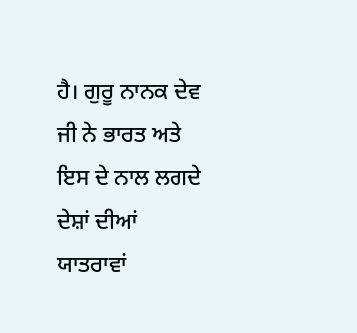ਹੈ। ਗੁਰੂ ਨਾਨਕ ਦੇਵ ਜੀ ਨੇ ਭਾਰਤ ਅਤੇ ਇਸ ਦੇ ਨਾਲ ਲਗਦੇ ਦੇਸ਼ਾਂ ਦੀਆਂ ਯਾਤਰਾਵਾਂ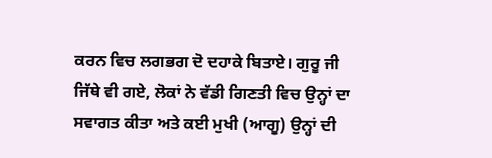ਕਰਨ ਵਿਚ ਲਗਭਗ ਦੋ ਦਹਾਕੇ ਬਿਤਾਏ। ਗੁਰੂ ਜੀ ਜਿੱਥੇ ਵੀ ਗਏ, ਲੋਕਾਂ ਨੇ ਵੱਡੀ ਗਿਣਤੀ ਵਿਚ ਉਨ੍ਹਾਂ ਦਾ ਸਵਾਗਤ ਕੀਤਾ ਅਤੇ ਕਈ ਮੁਖੀ (ਆਗੂ) ਉਨ੍ਹਾਂ ਦੀ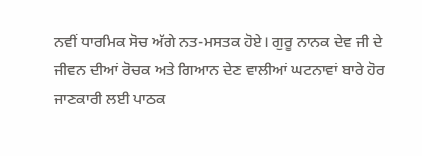ਨਵੀਂ ਧਾਰਮਿਕ ਸੋਚ ਅੱਗੇ ਨਤ-ਮਸਤਕ ਹੋਏ। ਗੁਰੂ ਨਾਨਕ ਦੇਵ ਜੀ ਦੇ ਜੀਵਨ ਦੀਆਂ ਰੋਚਕ ਅਤੇ ਗਿਆਨ ਦੇਣ ਵਾਲੀਆਂ ਘਟਨਾਵਾਂ ਬਾਰੇ ਹੋਰ ਜਾਣਕਾਰੀ ਲਈ ਪਾਠਕ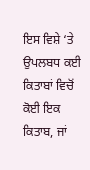ਇਸ ਵਿਸ਼ੇ ‘ਤੇ ਉਪਲਬਧ ਕਈ ਕਿਤਾਬਾਂ ਵਿਚੋਂ ਕੋਈ ਇਕ ਕਿਤਾਬ, ਜਾਂ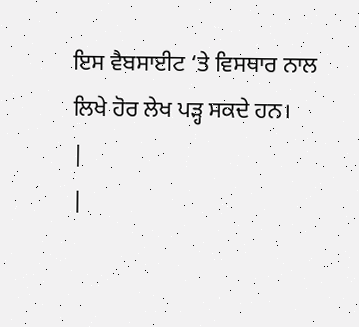ਇਸ ਵੈਬਸਾਈਟ ‘ਤੇ ਵਿਸਥਾਰ ਨਾਲ ਲਿਖੇ ਹੋਰ ਲੇਖ ਪੜ੍ਹ ਸਕਦੇ ਹਨ।
|
|